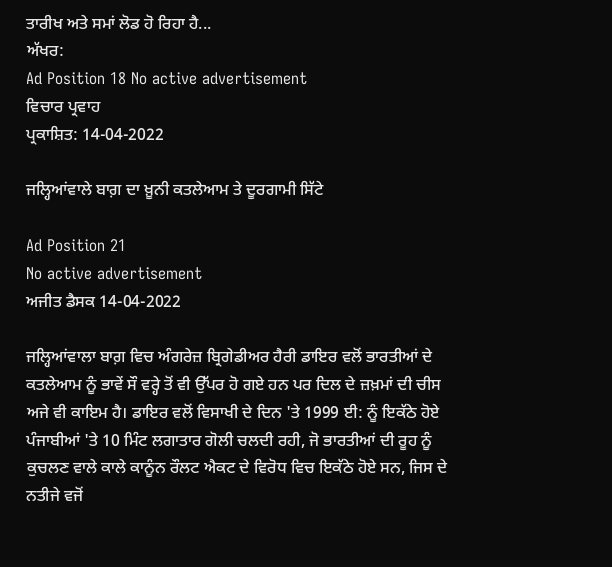ਤਾਰੀਖ ਅਤੇ ਸਮਾਂ ਲੋਡ ਹੋ ਰਿਹਾ ਹੈ...
ਅੱਖਰ:
Ad Position 18 No active advertisement
ਵਿਚਾਰ ਪ੍ਰਵਾਹ
ਪ੍ਰਕਾਸ਼ਿਤ: 14-04-2022

ਜਲ੍ਹਿਆਂਵਾਲੇ ਬਾਗ਼ ਦਾ ਖ਼ੂਨੀ ਕਤਲੇਆਮ ਤੇ ਦੂਰਗਾਮੀ ਸਿੱਟੇ

Ad Position 21
No active advertisement
ਅਜੀਤ ਡੈਸਕ 14-04-2022

ਜਲ੍ਹਿਆਂਵਾਲਾ ਬਾਗ਼ ਵਿਚ ਅੰਗਰੇਜ਼ ਬ੍ਰਿਗੇਡੀਅਰ ਹੈਰੀ ਡਾਇਰ ਵਲੋਂ ਭਾਰਤੀਆਂ ਦੇ ਕਤਲੇਆਮ ਨੂੰ ਭਾਵੇਂ ਸੌ ਵਰ੍ਹੇ ਤੋਂ ਵੀ ਉੱਪਰ ਹੋ ਗਏ ਹਨ ਪਰ ਦਿਲ ਦੇ ਜ਼ਖ਼ਮਾਂ ਦੀ ਚੀਸ ਅਜੇ ਵੀ ਕਾਇਮ ਹੈ। ਡਾਇਰ ਵਲੋਂ ਵਿਸਾਖੀ ਦੇ ਦਿਨ 'ਤੇ 1999 ਈ: ਨੂੰ ਇਕੱਠੇ ਹੋਏ ਪੰਜਾਬੀਆਂ 'ਤੇ 10 ਮਿੰਟ ਲਗਾਤਾਰ ਗੋਲੀ ਚਲਦੀ ਰਹੀ, ਜੋ ਭਾਰਤੀਆਂ ਦੀ ਰੂਹ ਨੂੰ ਕੁਚਲਣ ਵਾਲੇ ਕਾਲੇ ਕਾਨੂੰਨ ਰੌਲਟ ਐਕਟ ਦੇ ਵਿਰੋਧ ਵਿਚ ਇਕੱਠੇ ਹੋਏ ਸਨ, ਜਿਸ ਦੇ ਨਤੀਜੇ ਵਜੋਂ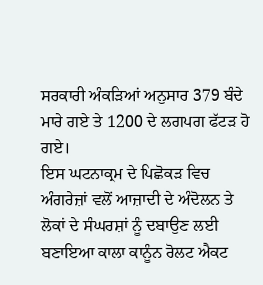ਸਰਕਾਰੀ ਅੰਕੜਿਆਂ ਅਨੁਸਾਰ 379 ਬੰਦੇ ਮਾਰੇ ਗਏ ਤੇ 1200 ਦੇ ਲਗਪਗ ਫੱਟੜ ਹੋ ਗਏ।
ਇਸ ਘਟਨਾਕ੍ਰਮ ਦੇ ਪਿਛੋਕੜ ਵਿਚ ਅੰਗਰੇਜ਼ਾਂ ਵਲੋਂ ਆਜ਼ਾਦੀ ਦੇ ਅੰਦੋਲਨ ਤੇ ਲੋਕਾਂ ਦੇ ਸੰਘਰਸ਼ਾਂ ਨੂੰ ਦਬਾਉਣ ਲਈ ਬਣਾਇਆ ਕਾਲਾ ਕਾਨੂੰਨ ਰੋਲਟ ਐਕਟ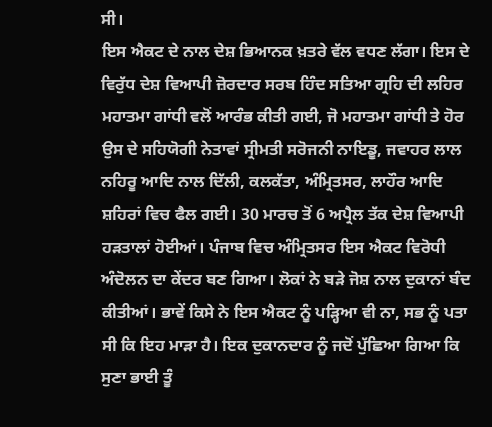ਸੀ।
ਇਸ ਐਕਟ ਦੇ ਨਾਲ ਦੇਸ਼ ਭਿਆਨਕ ਖ਼ਤਰੇ ਵੱਲ ਵਧਣ ਲੱਗਾ। ਇਸ ਦੇ ਵਿਰੁੱਧ ਦੇਸ਼ ਵਿਆਪੀ ਜ਼ੋਰਦਾਰ ਸਰਬ ਹਿੰਦ ਸਤਿਆ ਗ੍ਰਹਿ ਦੀ ਲਹਿਰ ਮਹਾਤਮਾ ਗਾਂਧੀ ਵਲੋਂ ਆਰੰਭ ਕੀਤੀ ਗਈ, ਜੋ ਮਹਾਤਮਾ ਗਾਂਧੀ ਤੇ ਹੋਰ ਉਸ ਦੇ ਸਹਿਯੋਗੀ ਨੇਤਾਵਾਂ ਸ੍ਰੀਮਤੀ ਸਰੋਜਨੀ ਨਾਇਡੂ, ਜਵਾਹਰ ਲਾਲ ਨਹਿਰੂ ਆਦਿ ਨਾਲ ਦਿੱਲੀ, ਕਲਕੱਤਾ, ਅੰਮ੍ਰਿਤਸਰ, ਲਾਹੌਰ ਆਦਿ ਸ਼ਹਿਰਾਂ ਵਿਚ ਫੈਲ ਗਈ। 30 ਮਾਰਚ ਤੋਂ 6 ਅਪ੍ਰੈਲ ਤੱਕ ਦੇਸ਼ ਵਿਆਪੀ ਹੜਤਾਲਾਂ ਹੋਈਆਂ। ਪੰਜਾਬ ਵਿਚ ਅੰਮ੍ਰਿਤਸਰ ਇਸ ਐਕਟ ਵਿਰੋਧੀ ਅੰਦੋਲਨ ਦਾ ਕੇਂਦਰ ਬਣ ਗਿਆ। ਲੋਕਾਂ ਨੇ ਬੜੇ ਜੋਸ਼ ਨਾਲ ਦੁਕਾਨਾਂ ਬੰਦ ਕੀਤੀਆਂ। ਭਾਵੇਂ ਕਿਸੇ ਨੇ ਇਸ ਐਕਟ ਨੂੰ ਪੜ੍ਹਿਆ ਵੀ ਨਾ, ਸਭ ਨੂੰ ਪਤਾ ਸੀ ਕਿ ਇਹ ਮਾੜਾ ਹੈ। ਇਕ ਦੁਕਾਨਦਾਰ ਨੂੰ ਜਦੋਂ ਪੁੱਛਿਆ ਗਿਆ ਕਿ ਸੁਣਾ ਭਾਈ ਤੂੰ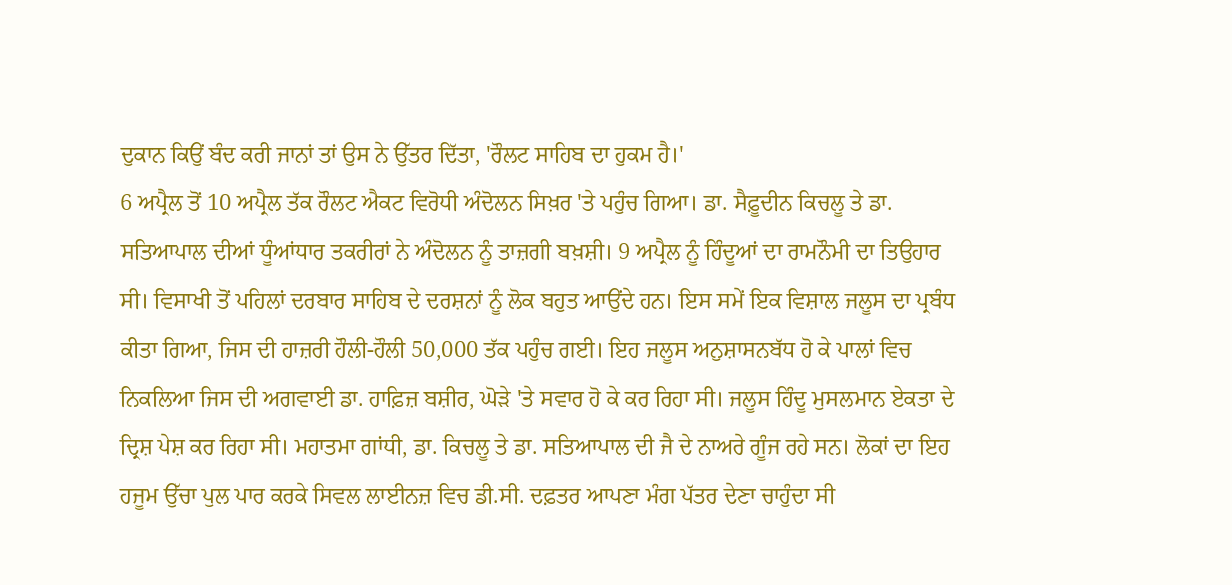ਦੁਕਾਨ ਕਿਉਂ ਬੰਦ ਕਰੀ ਜਾਨਾਂ ਤਾਂ ਉਸ ਨੇ ਉੱਤਰ ਦਿੱਤਾ, 'ਰੌਲਟ ਸਾਹਿਬ ਦਾ ਹੁਕਮ ਹੈ।'
6 ਅਪ੍ਰੈਲ ਤੋਂ 10 ਅਪ੍ਰੈਲ ਤੱਕ ਰੌਲਟ ਐਕਟ ਵਿਰੋਧੀ ਅੰਦੋਲਨ ਸਿਖ਼ਰ 'ਤੇ ਪਹੁੰਚ ਗਿਆ। ਡਾ. ਸੈਫ਼ੂਦੀਨ ਕਿਚਲੂ ਤੇ ਡਾ. ਸਤਿਆਪਾਲ ਦੀਆਂ ਧੂੰਆਂਧਾਰ ਤਕਰੀਰਾਂ ਨੇ ਅੰਦੋਲਨ ਨੂੰ ਤਾਜ਼ਗੀ ਬਖ਼ਸ਼ੀ। 9 ਅਪ੍ਰੈਲ ਨੂੰ ਹਿੰਦੂਆਂ ਦਾ ਰਾਮਨੌਮੀ ਦਾ ਤਿਉਹਾਰ ਸੀ। ਵਿਸਾਖੀ ਤੋਂ ਪਹਿਲਾਂ ਦਰਬਾਰ ਸਾਹਿਬ ਦੇ ਦਰਸ਼ਨਾਂ ਨੂੰ ਲੋਕ ਬਹੁਤ ਆਉਂਦੇ ਹਨ। ਇਸ ਸਮੇਂ ਇਕ ਵਿਸ਼ਾਲ ਜਲੂਸ ਦਾ ਪ੍ਰਬੰਧ ਕੀਤਾ ਗਿਆ, ਜਿਸ ਦੀ ਹਾਜ਼ਰੀ ਹੌਲੀ-ਹੌਲੀ 50,000 ਤੱਕ ਪਹੁੰਚ ਗਈ। ਇਹ ਜਲੂਸ ਅਨੁਸ਼ਾਸਨਬੱਧ ਹੋ ਕੇ ਪਾਲਾਂ ਵਿਚ ਨਿਕਲਿਆ ਜਿਸ ਦੀ ਅਗਵਾਈ ਡਾ. ਹਾਫ਼ਿਜ਼ ਬਸ਼ੀਰ, ਘੋੜੇ 'ਤੇ ਸਵਾਰ ਹੋ ਕੇ ਕਰ ਰਿਹਾ ਸੀ। ਜਲੂਸ ਹਿੰਦੂ ਮੁਸਲਮਾਨ ਏਕਤਾ ਦੇ ਦ੍ਰਿਸ਼ ਪੇਸ਼ ਕਰ ਰਿਹਾ ਸੀ। ਮਹਾਤਮਾ ਗਾਂਧੀ, ਡਾ. ਕਿਚਲੂ ਤੇ ਡਾ. ਸਤਿਆਪਾਲ ਦੀ ਜੈ ਦੇ ਨਾਅਰੇ ਗੂੰਜ ਰਹੇ ਸਨ। ਲੋਕਾਂ ਦਾ ਇਹ ਹਜੂਮ ਉੱਚਾ ਪੁਲ ਪਾਰ ਕਰਕੇ ਸਿਵਲ ਲਾਈਨਜ਼ ਵਿਚ ਡੀ.ਸੀ. ਦਫ਼ਤਰ ਆਪਣਾ ਮੰਗ ਪੱਤਰ ਦੇਣਾ ਚਾਹੁੰਦਾ ਸੀ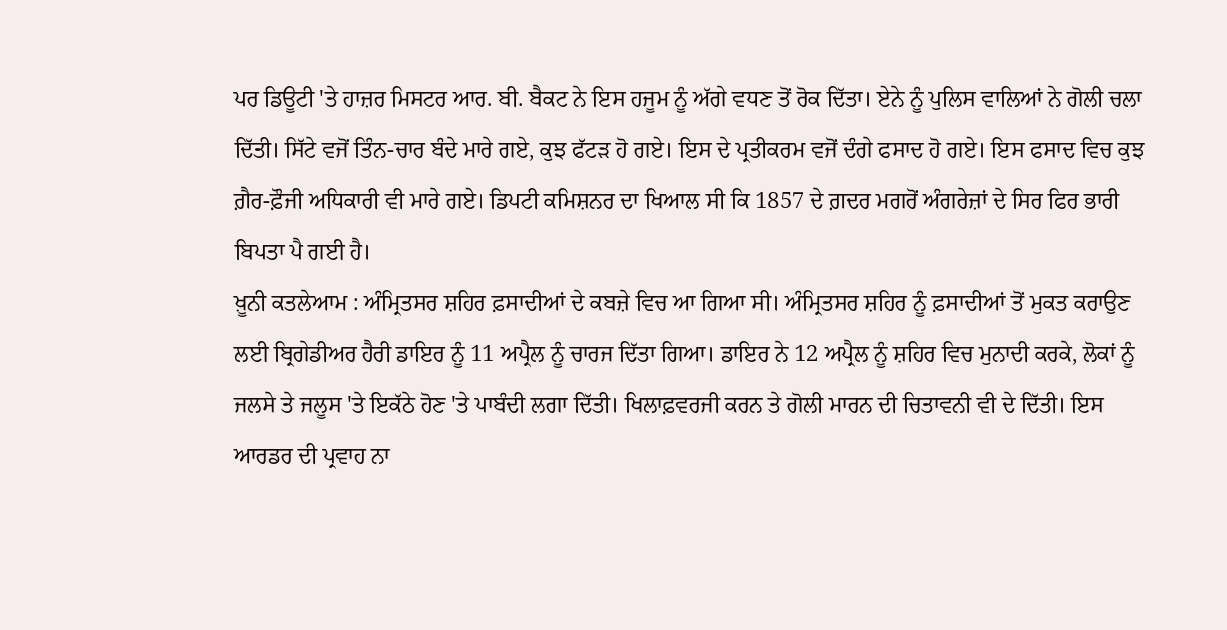ਪਰ ਡਿਊਟੀ 'ਤੇ ਹਾਜ਼ਰ ਮਿਸਟਰ ਆਰ. ਬੀ. ਬੈਕਟ ਨੇ ਇਸ ਹਜੂਮ ਨੂੰ ਅੱਗੇ ਵਧਣ ਤੋਂ ਰੋਕ ਦਿੱਤਾ। ਏਨੇ ਨੂੰ ਪੁਲਿਸ ਵਾਲਿਆਂ ਨੇ ਗੋਲੀ ਚਲਾ ਦਿੱਤੀ। ਸਿੱਟੇ ਵਜੋਂ ਤਿੰਨ-ਚਾਰ ਬੰਦੇ ਮਾਰੇ ਗਏ, ਕੁਝ ਫੱਟੜ ਹੋ ਗਏ। ਇਸ ਦੇ ਪ੍ਰਤੀਕਰਮ ਵਜੋਂ ਦੰਗੇ ਫਸਾਦ ਹੋ ਗਏ। ਇਸ ਫਸਾਦ ਵਿਚ ਕੁਝ ਗ਼ੈਰ-ਫ਼ੌਜੀ ਅਧਿਕਾਰੀ ਵੀ ਮਾਰੇ ਗਏ। ਡਿਪਟੀ ਕਮਿਸ਼ਨਰ ਦਾ ਖਿਆਲ ਸੀ ਕਿ 1857 ਦੇ ਗ਼ਦਰ ਮਗਰੋਂ ਅੰਗਰੇਜ਼ਾਂ ਦੇ ਸਿਰ ਫਿਰ ਭਾਰੀ ਬਿਪਤਾ ਪੈ ਗਈ ਹੈ।
ਖ਼ੂਨੀ ਕਤਲੇਆਮ : ਅੰਮ੍ਰਿਤਸਰ ਸ਼ਹਿਰ ਫ਼ਸਾਦੀਆਂ ਦੇ ਕਬਜ਼ੇ ਵਿਚ ਆ ਗਿਆ ਸੀ। ਅੰਮ੍ਰਿਤਸਰ ਸ਼ਹਿਰ ਨੂੰ ਫ਼ਸਾਦੀਆਂ ਤੋਂ ਮੁਕਤ ਕਰਾਉਣ ਲਈ ਬ੍ਰਿਗੇਡੀਅਰ ਹੈਰੀ ਡਾਇਰ ਨੂੰ 11 ਅਪ੍ਰੈਲ ਨੂੰ ਚਾਰਜ ਦਿੱਤਾ ਗਿਆ। ਡਾਇਰ ਨੇ 12 ਅਪ੍ਰੈਲ ਨੂੰ ਸ਼ਹਿਰ ਵਿਚ ਮੁਨਾਦੀ ਕਰਕੇ, ਲੋਕਾਂ ਨੂੰ ਜਲਸੇ ਤੇ ਜਲੂਸ 'ਤੇ ਇਕੱਠੇ ਹੋਣ 'ਤੇ ਪਾਬੰਦੀ ਲਗਾ ਦਿੱਤੀ। ਖਿਲਾਫ਼ਵਰਜੀ ਕਰਨ ਤੇ ਗੋਲੀ ਮਾਰਨ ਦੀ ਚਿਤਾਵਨੀ ਵੀ ਦੇ ਦਿੱਤੀ। ਇਸ ਆਰਡਰ ਦੀ ਪ੍ਰਵਾਹ ਨਾ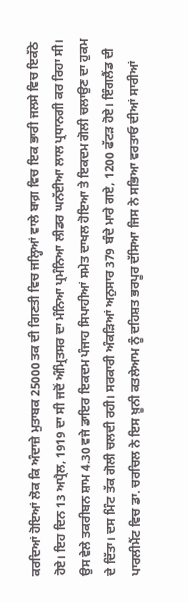ਕਰਦਿਆਂ ਹੋਇਆਂ ਲੋਕ ਕਿ ਅੰਦਾਜ਼ੇ ਮੁਤਾਬਕ 25000 ਤਕ ਦੀ ਗਿਣਤੀ ਵਿਚ ਜਲ੍ਹਿਆਂ ਵਾਲੇ ਬਾਗ਼ ਵਿਚ ਇਕ ਭਾਰੀ ਜਲਸੇ ਵਿਚ ਇਕੱਠੇ ਹੋਏ। ਇਹ ਦਿਨ 13 ਅਪ੍ਰੈਲ, 1919 ਦਾ ਸੀ ਜਦੋਂ ਅੰਮ੍ਰਿਤਸਰ ਦਾ ਮੰਨਿਆ ਪ੍ਰਮੰਨਿਆ ਲੀਡਰ ਘਨੱਈਆ ਲਾਲ ਪ੍ਰਧਾਨਗੀ ਕਰ ਰਿਹਾ ਸੀ। ਉਸ ਵੇਲੇ ਤਕਰੀਬਨ ਸ਼ਾਮ 4.30 ਵਜੇ ਡਾਇਰ ਇਕਦਮ ਪੰਜਾਹ ਸਿਪਾਹੀਆਂ ਸਮੇਤ ਦਾਖਲ ਹੋਇਆ ਤੇ ਇਕਦਮ ਗੋਲੀ ਚਲਾਉਣ ਦਾ ਹੁਕਮ ਦੇ ਦਿੱਤਾ। ਦਸ ਮਿੰਟ ਤੱਕ ਗੋਲੀ ਚਲਦੀ ਰਹੀ। ਸਰਕਾਰੀ ਅੰਕੜਿਆਂ ਅਨੁਸਾਰ 379 ਬੰਦੇ ਮਾਰੇ ਗਏ, 1200 ਫੱਟੜ ਹੋਏ। ਇੰਗਲੈਂਡ ਦੀ ਪਾਰਲੀਮੈਂਟ ਵਿਚ ਡਾ. ਚਰਚਿਲ ਨੇ ਇਸ ਖ਼ੂਨੀ ਕਤਲੇਆਮ ਨੂੰ ਦਹਿਸ਼ਤ ਭਰਪੂਰ ਦੱਸਿਆ ਜਿਸ ਨੇ ਸਭਿਆ ਵਰਤਾਓ ਦੀਆਂ ਸਾਰੀਆਂ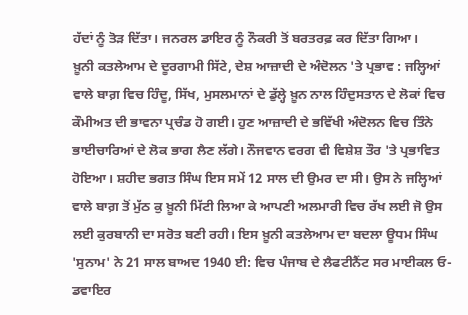ਹੱਦਾਂ ਨੂੰ ਤੋੜ ਦਿੱਤਾ। ਜਨਰਲ ਡਾਇਰ ਨੂੰ ਨੌਕਰੀ ਤੋਂ ਬਰਤਰਫ਼ ਕਰ ਦਿੱਤਾ ਗਿਆ।
ਖ਼ੂਨੀ ਕਤਲੇਆਮ ਦੇ ਦੂਰਗਾਮੀ ਸਿੱਟੇ, ਦੇਸ਼ ਆਜ਼ਾਦੀ ਦੇ ਅੰਦੋਲਨ 'ਤੇ ਪ੍ਰਭਾਵ : ਜਲ੍ਹਿਆਂ ਵਾਲੇ ਬਾਗ਼ ਵਿਚ ਹਿੰਦੂ, ਸਿੱਖ, ਮੁਸਲਮਾਨਾਂ ਦੇ ਡੁੱਲ੍ਹੇ ਖ਼ੂਨ ਨਾਲ ਹਿੰਦੁਸਤਾਨ ਦੇ ਲੋਕਾਂ ਵਿਚ ਕੌਮੀਅਤ ਦੀ ਭਾਵਨਾ ਪ੍ਰਚੰਡ ਹੋ ਗਈ। ਹੁਣ ਆਜ਼ਾਦੀ ਦੇ ਭਵਿੱਖੀ ਅੰਦੋਲਨ ਵਿਚ ਤਿੰਨੇ ਭਾਈਚਾਰਿਆਂ ਦੇ ਲੋਕ ਭਾਗ ਲੈਣ ਲੱਗੇ। ਨੌਜਵਾਨ ਵਰਗ ਵੀ ਵਿਸ਼ੇਸ਼ ਤੌਰ 'ਤੇ ਪ੍ਰਭਾਵਿਤ ਹੋਇਆ। ਸ਼ਹੀਦ ਭਗਤ ਸਿੰਘ ਇਸ ਸਮੇਂ 12 ਸਾਲ ਦੀ ਉਮਰ ਦਾ ਸੀ। ਉਸ ਨੇ ਜਲ੍ਹਿਆਂ ਵਾਲੇ ਬਾਗ਼ ਤੋਂ ਮੁੱਠ ਕੁ ਖ਼ੂਨੀ ਮਿੱਟੀ ਲਿਆ ਕੇ ਆਪਣੀ ਅਲਮਾਰੀ ਵਿਚ ਰੱਖ ਲਈ ਜੋ ਉਸ ਲਈ ਕੁਰਬਾਨੀ ਦਾ ਸਰੋਤ ਬਣੀ ਰਹੀ। ਇਸ ਖ਼ੂਨੀ ਕਤਲੇਆਮ ਦਾ ਬਦਲਾ ਊਧਮ ਸਿੰਘ 'ਸੁਨਾਮ' ਨੇ 21 ਸਾਲ ਬਾਅਦ 1940 ਈ: ਵਿਚ ਪੰਜਾਬ ਦੇ ਲੈਫਟੀਨੈਂਟ ਸਰ ਮਾਈਕਲ ਓ-ਡਵਾਇਰ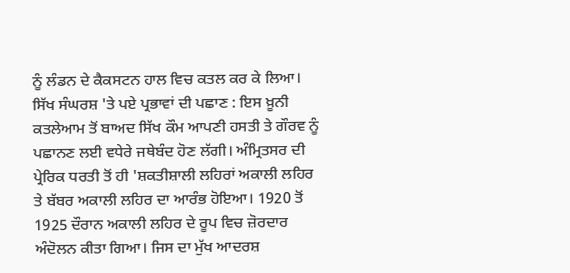ਨੂੰ ਲੰਡਨ ਦੇ ਕੈਕਸਟਨ ਹਾਲ ਵਿਚ ਕਤਲ ਕਰ ਕੇ ਲਿਆ।
ਸਿੱਖ ਸੰਘਰਸ਼ 'ਤੇ ਪਏ ਪ੍ਰਭਾਵਾਂ ਦੀ ਪਛਾਣ : ਇਸ ਖ਼ੂਨੀ ਕਤਲੇਆਮ ਤੋਂ ਬਾਅਦ ਸਿੱਖ ਕੌਮ ਆਪਣੀ ਹਸਤੀ ਤੇ ਗੌਰਵ ਨੂੰ ਪਛਾਨਣ ਲਈ ਵਧੇਰੇ ਜਥੇਬੰਦ ਹੋਣ ਲੱਗੀ। ਅੰਮ੍ਰਿਤਸਰ ਦੀ ਪ੍ਰੇਰਿਕ ਧਰਤੀ ਤੋਂ ਹੀ 'ਸ਼ਕਤੀਸ਼ਾਲੀ ਲਹਿਰਾਂ ਅਕਾਲੀ ਲਹਿਰ ਤੇ ਬੱਬਰ ਅਕਾਲੀ ਲਹਿਰ ਦਾ ਆਰੰਭ ਹੋਇਆ। 1920 ਤੋਂ 1925 ਦੌਰਾਨ ਅਕਾਲੀ ਲਹਿਰ ਦੇ ਰੂਪ ਵਿਚ ਜ਼ੋਰਦਾਰ ਅੰਦੋਲਨ ਕੀਤਾ ਗਿਆ। ਜਿਸ ਦਾ ਮੁੱਖ ਆਦਰਸ਼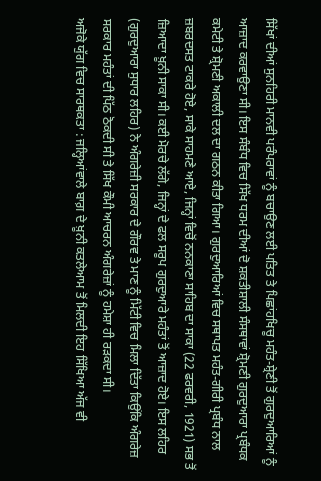ਸਿੱਖਾਂ ਦੀਆਂ ਸੁਨਹਿਰੀ ਮਾਨਵੀ ਪਰੰਪਰਾਵਾਂ ਨੂੰ ਬਚਾਉਣ ਲਈ ਪਤਿਤ ਤੇ ਪਿਛਾਂਹਖਿਚੂ ਮਹੰਤ-ਸ਼੍ਰੇਣੀ ਤੋਂ ਗੁਰਦੁਆਰਿਆਂ ਨੂੰ ਆਜ਼ਾਦ ਕਰਵਾਉਣਾ ਸੀ। ਇਸ ਸੰਬੰਧ ਵਿਚ ਸਿੱਖ ਧਰਮ ਦੀਆਂ ਦੋ ਸ਼ਕਤੀਸ਼ਾਲੀ ਸੰਸਥਾਵਾਂ ਸ਼੍ਰੋਮਣੀ ਗੁਰਦੁਆਰਾ ਪ੍ਰਬੰਧਕ ਕਮੇਟੀ ਤੇ ਸ਼੍ਰੋਮਣੀ ਅਕਾਲੀ ਦਲ ਦਾ ਗਠਨ ਕੀਤਾ ਗਿਆ। ਗੁਰਦੁਆਰਿਆਂ ਵਿਚ ਸਥਾਪਤ ਮਹੰਤ-ਗੀਰੀ ਪ੍ਰਬੰਧ ਨਾਲ ਜ਼ਬਰਦਸਤ ਟਾਕਰੇ ਹੋਏ, ਸਾਕੇ ਸਾਹਮਣੇ ਆਏ, ਜਿਨ੍ਹਾਂ ਵਿਚੋਂ ਨਨਕਾਣਾ ਸਾਹਿਬ ਦਾ ਸਾਕਾ (22 ਫਰਵਰੀ, 1921) ਸਭ ਤੋਂ ਜ਼ਿਆਦਾ ਖ਼ੂਨੀ ਸਾਕਾ ਸੀ। ਕਈ ਮੋਰਚੇ ਲੱਗੇ, ਜਿਨ੍ਹਾਂ ਦੇ ਫਲ ਸਰੂਪ ਗੁਰਦੁਆਰੇ ਮਹੰਤਾਂ ਤੋਂ ਆਜ਼ਾਦ ਹੋਏ। ਇਸ ਲਹਿਰ (ਗੁਰਦੁਆਰਾ ਸੁਧਾਰ ਲਹਿਰ) ਨੇ ਅੰਗਰੇਜ਼ੀ ਸਰਕਾਰ ਦੇ ਗੌਰਵ ਤੇ ਮਾਣ ਨੂੰ ਮਿੱਟੀ ਵਿਚ ਮਿਲਾ ਦਿੱਤਾ ਕਿਉਂਕਿ ਅੰਗਰੇਜ਼ ਸਰਕਾਰ ਮਹੰਤਾਂ ਦੀ ਪਿੱਠ ਠੋਕਦੀ ਸੀ ਤੇ ਸਿੱਖ ਕੌਮੀ ਆਚਰਨ ਅੰਗਰੇਜ਼ਾਂ ਨੂੰ ਹਮੇਸ਼ਾ ਹੀ ਰੜਕਦਾ ਸੀ।
ਅਜੋਕੇ ਯੁੱਗ ਵਿਚ ਸਾਰਥਕਤਾ : ਜਲ੍ਹਿਆਂਵਾਲੇ ਬਾਗ਼ ਦੇ ਖ਼ੂਨੀ ਕਤਲੇਆਮ ਤੋਂ ਮਿਲਦੀ ਇਹ ਸਿੱਖਿਆ ਅੱਜ ਵੀ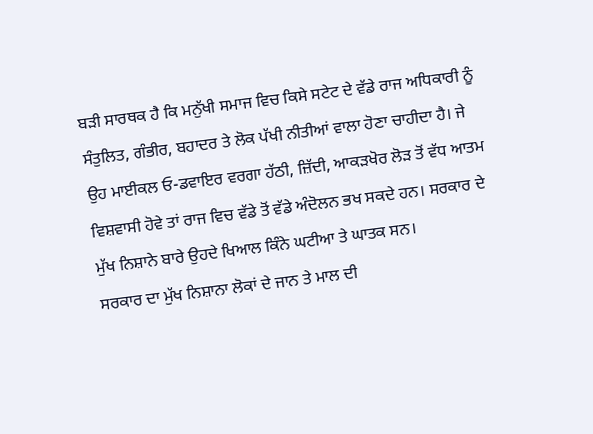ਬੜੀ ਸਾਰਥਕ ਹੈ ਕਿ ਮਨੁੱਖੀ ਸਮਾਜ ਵਿਚ ਕਿਸੇ ਸਟੇਟ ਦੇ ਵੱਡੇ ਰਾਜ ਅਧਿਕਾਰੀ ਨੂੰ ਸੰਤੁਲਿਤ, ਗੰਭੀਰ, ਬਹਾਦਰ ਤੇ ਲੋਕ ਪੱਖੀ ਨੀਤੀਆਂ ਵਾਲਾ ਹੋਣਾ ਚਾਹੀਦਾ ਹੈ। ਜੇ ਉਹ ਮਾਈਕਲ ਓ-ਡਵਾਇਰ ਵਰਗਾ ਹੱਠੀ, ਜ਼ਿੱਦੀ, ਆਕੜਖੋਰ ਲੋੜ ਤੋਂ ਵੱਧ ਆਤਮ ਵਿਸ਼ਵਾਸੀ ਹੋਵੇ ਤਾਂ ਰਾਜ ਵਿਚ ਵੱਡੇ ਤੋਂ ਵੱਡੇ ਅੰਦੋਲਨ ਭਖ ਸਕਦੇ ਹਨ। ਸਰਕਾਰ ਦੇ ਮੁੱਖ ਨਿਸ਼ਾਨੇ ਬਾਰੇ ਉਹਦੇ ਖਿਆਲ ਕਿੰਨੇ ਘਟੀਆ ਤੇ ਘਾਤਕ ਸਨ।
ਸਰਕਾਰ ਦਾ ਮੁੱਖ ਨਿਸ਼ਾਨਾ ਲੋਕਾਂ ਦੇ ਜਾਨ ਤੇ ਮਾਲ ਦੀ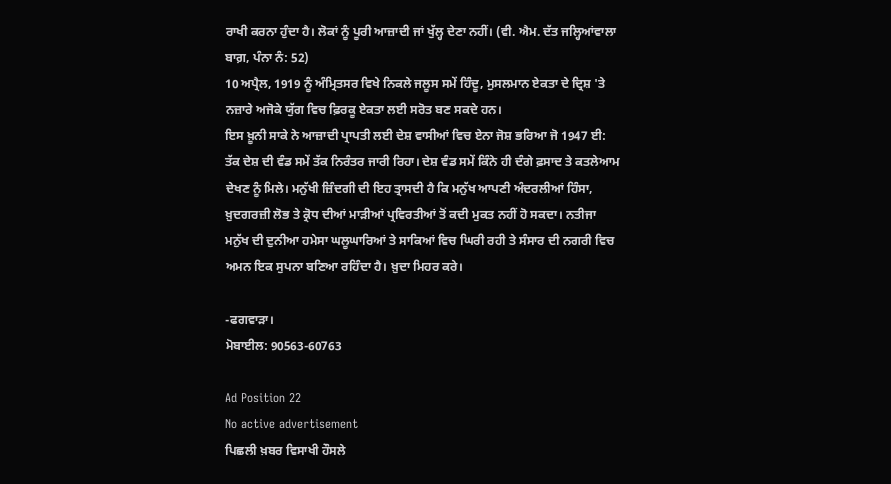ਰਾਖੀ ਕਰਨਾ ਹੁੰਦਾ ਹੈ। ਲੋਕਾਂ ਨੂੰ ਪੂਰੀ ਆਜ਼ਾਦੀ ਜਾਂ ਖੁੱਲ੍ਹ ਦੇਣਾ ਨਹੀਂ। (ਵੀ. ਐਮ. ਦੱਤ ਜਲ੍ਹਿਆਂਵਾਲਾ ਬਾਗ਼, ਪੰਨਾ ਨੰ: 52)
10 ਅਪ੍ਰੈਲ, 1919 ਨੂੰ ਅੰਮ੍ਰਿਤਸਰ ਵਿਖੇ ਨਿਕਲੇ ਜਲੂਸ ਸਮੇਂ ਹਿੰਦੂ, ਮੁਸਲਮਾਨ ਏਕਤਾ ਦੇ ਦ੍ਰਿਸ਼ 'ਤੇ ਨਜ਼ਾਰੇ ਅਜੋਕੇ ਯੁੱਗ ਵਿਚ ਫ਼ਿਰਕੂ ਏਕਤਾ ਲਈ ਸਰੋਤ ਬਣ ਸਕਦੇ ਹਨ।
ਇਸ ਖ਼ੂਨੀ ਸਾਕੇ ਨੇ ਆਜ਼ਾਦੀ ਪ੍ਰਾਪਤੀ ਲਈ ਦੇਸ਼ ਵਾਸੀਆਂ ਵਿਚ ਏਨਾ ਜੋਸ਼ ਭਰਿਆ ਜੋ 1947 ਈ: ਤੱਕ ਦੇਸ਼ ਦੀ ਵੰਡ ਸਮੇਂ ਤੱਕ ਨਿਰੰਤਰ ਜਾਰੀ ਰਿਹਾ। ਦੇਸ਼ ਵੰਡ ਸਮੇਂ ਕਿੰਨੇ ਹੀ ਦੰਗੇ ਫ਼ਸਾਦ ਤੇ ਕਤਲੇਆਮ ਦੇਖਣ ਨੂੰ ਮਿਲੇ। ਮਨੁੱਖੀ ਜ਼ਿੰਦਗੀ ਦੀ ਇਹ ਤ੍ਰਾਸਦੀ ਹੈ ਕਿ ਮਨੁੱਖ ਆਪਣੀ ਅੰਦਰਲੀਆਂ ਹਿੰਸਾ, ਖ਼ੁਦਗਰਜ਼ੀ ਲੋਭ ਤੇ ਕ੍ਰੋਧ ਦੀਆਂ ਮਾੜੀਆਂ ਪ੍ਰਵਿਰਤੀਆਂ ਤੋਂ ਕਦੀ ਮੁਕਤ ਨਹੀਂ ਹੋ ਸਕਦਾ। ਨਤੀਜਾ ਮਨੁੱਖ ਦੀ ਦੁਨੀਆ ਹਮੇਸਾ ਘਲੂਘਾਰਿਆਂ ਤੇ ਸਾਕਿਆਂ ਵਿਚ ਘਿਰੀ ਰਹੀ ਤੇ ਸੰਸਾਰ ਦੀ ਨਗਰੀ ਵਿਚ ਅਮਨ ਇਕ ਸੁਪਨਾ ਬਣਿਆ ਰਹਿੰਦਾ ਹੈ। ਖ਼ੁਦਾ ਮਿਹਰ ਕਰੇ।

-ਫਗਵਾੜਾ।
ਮੋਬਾਈਲ: 90563-60763

Ad Position 22
No active advertisement
ਪਿਛਲੀ ਖ਼ਬਰ ਵਿਸਾਖੀ ਹੌਸਲੇ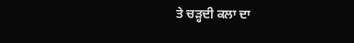ਤੇ ਚੜ੍ਹਦੀ ਕਲਾ ਦਾ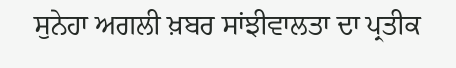ਸੁਨੇਹਾ ਅਗਲੀ ਖ਼ਬਰ ਸਾਂਝੀਵਾਲਤਾ ਦਾ ਪ੍ਰਤੀਕ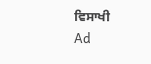ਵਿਸਾਖੀ
Ad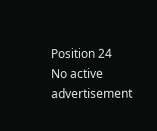Position 24
No active advertisement